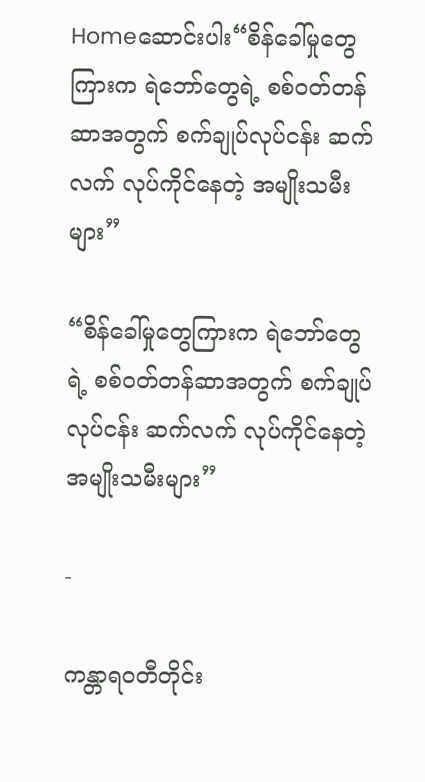Homeဆောင်းပါး“စိန်ခေါ်မှုတွေကြားက ရဲဘော်တွေရဲ့ စစ်ဝတ်တန်ဆာအတွက် စက်ချုပ်လုပ်ငန်း ဆက်လက် လုပ်ကိုင်နေတဲ့ အမျိုးသမီးများ”

“စိန်ခေါ်မှုတွေကြားက ရဲဘော်တွေရဲ့ စစ်ဝတ်တန်ဆာအတွက် စက်ချုပ်လုပ်ငန်း ဆက်လက် လုပ်ကိုင်နေတဲ့ အမျိုးသမီးများ”

-

ကန္တာရဝတီတိုင်း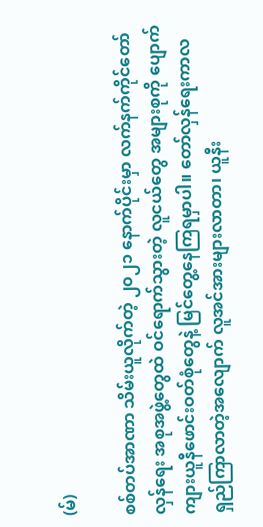(မ်)

စစ်တပ်အာဏာ သိမ်းယူလိုက်တဲ့ ၂၀၂၁ နောက်ပိုင်းမှာ လက်နက်ကိုင်တော်လှန်ရေး အစုအဖွဲ့တွေထဲ ဝင်ရောက်သွားတဲ့ လူငယ်တွေ အများစုကို ပျောက်ကျားယူနီဖောင်းဝတ်စုံတွေနဲ့ မြင်တွေ့နေကြရမှာပါ။ တော်လှန်ရေးကာလ ရှည်ကြာလာတဲ့အလျောက် လူအင်အားများလာတာ၊ ယူနီး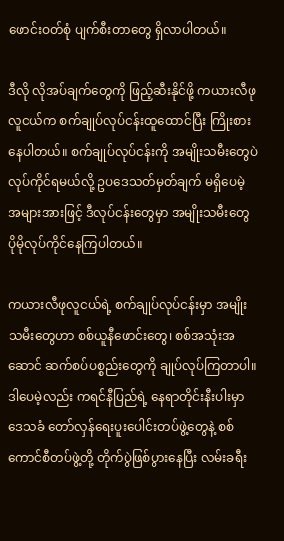ဖောင်းဝတ်စုံ ပျက်စီးတာတွေ ရှိလာပါတယ်။

ဒီလို လိုအပ်ချက်တွေကို ဖြည့်ဆီးနိုင်ဖို့ ကယားလီဖုလူငယ်က စက်ချုပ်လုပ်ငန်းထူထောင်ပြီး ကြိုးစားနေပါတယ်။ စက်ချုပ်လုပ်ငန်းကို အမျိုးသမီးတွေပဲ လုပ်ကိုင်ရမယ်လို့ ဥပဒေသတ်မှတ်ချက် မရှိပေမဲ့ အများအားဖြင့် ဒီလုပ်ငန်းတွေမှာ အမျိုးသမီးတွေ ပိုမိုလုပ်ကိုင်နေကြပါတယ်။

ကယားလီဖုလူငယ်ရဲ့ စက်ချုပ်လုပ်ငန်းမှာ အမျိုးသမီးတွေဟာ စစ်ယူနီဖောင်းတွေ၊ စစ်အသုံးအဆောင် ဆက်စပ်ပစ္စည်းတွေကို ချုပ်လုပ်ကြတာပါ။ ဒါပေမဲ့လည်း ကရင်နီပြည်ရဲ့ နေရာတိုင်းနီးပါးမှာ ဒေသခံ တော်လှန်ရေးပူးပေါင်းတပ်ဖွဲ့တွေနဲ့ စစ်ကောင်စီတပ်ဖွဲ့တို့ တိုက်ပွဲဖြစ်ပွားနေပြီး လမ်းခရီး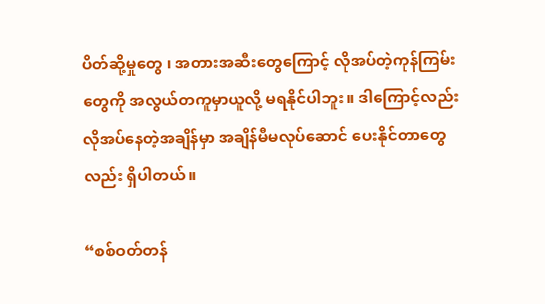ပိတ်ဆို့မှုတွေ ၊ အတားအဆီးတွေကြောင့် လိုအပ်တဲ့ကုန်ကြမ်းတွေကို အလွယ်တကူမှာယူလို့ မရနိုင်ပါဘူး။ ဒါကြောင့်လည်း လိုအပ်နေတဲ့အချိန်မှာ အချိန်မီမလုပ်ဆောင် ပေးနိုင်တာတွေလည်း ရှိပါတယ်။

“စစ်ဝတ်တန်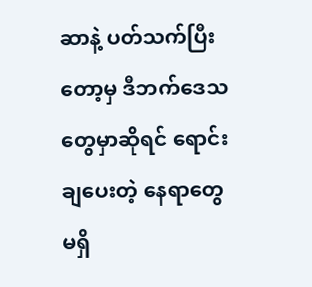ဆာနဲ့ ပတ်သက်ပြီးတော့မှ ဒီဘက်ဒေသတွေမှာဆိုရင် ရောင်းချပေးတဲ့ နေရာတွေမရှိ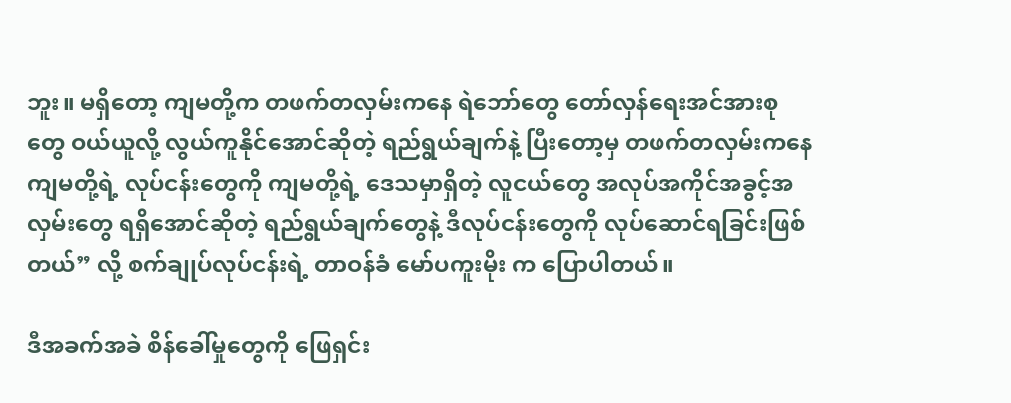ဘူး။ မရှိတော့ ကျမတို့က တဖက်တလှမ်းကနေ ရဲဘော်တွေ တော်လှန်ရေးအင်အားစုတွေ ဝယ်ယူလို့ လွယ်ကူနိုင်အောင်ဆိုတဲ့ ရည်ရွယ်ချက်နဲ့ ပြီးတော့မှ တဖက်တလှမ်းကနေ ကျမတို့ရဲ့ လုပ်ငန်းတွေကို ကျမတို့ရဲ့ ဒေသမှာရှိတဲ့ လူငယ်တွေ အလုပ်အကိုင်အခွင့်အလှမ်းတွေ ရရှိအောင်ဆိုတဲ့ ရည်ရွယ်ချက်တွေနဲ့ ဒီလုပ်ငန်းတွေကို လုပ်ဆောင်ရခြင်းဖြစ်တယ်” လို့ စက်ချုပ်လုပ်ငန်းရဲ့ တာဝန်ခံ မော်ပကူးမိုး က ပြောပါတယ်။

ဒီအခက်အခဲ စိန်ခေါ်မှုတွေကို ဖြေရှင်း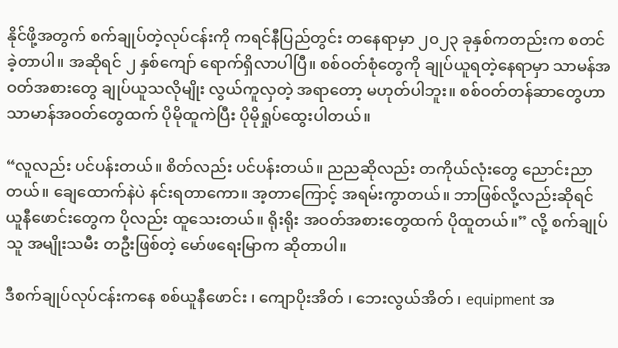နိုင်ဖို့အတွက် စက်ချုပ်တဲ့လုပ်ငန်းကို ကရင်နီပြည်တွင်း တနေရာမှာ ၂၀၂၃ ခုနှစ်ကတည်းက စတင်ခဲ့တာပါ။ အဆိုရင် ၂ နှစ်ကျော် ရောက်ရှိလာပါပြီ။ စစ်ဝတ်စုံတွေကို ချုပ်ယူရတဲ့နေရာမှာ သာမန်အဝတ်အစားတွေ ချုပ်ယူသလိုမျိုး လွယ်ကူလှတဲ့ အရာတော့ မဟုတ်ပါဘူး။ စစ်ဝတ်တန်ဆာတွေဟာ သာမာန်အဝတ်တွေထက် ပိုမိုထူကဲပြီး ပိုမိုရှုပ်ထွေးပါတယ်။

“လူလည်း ပင်ပန်းတယ်။ စိတ်လည်း ပင်ပန်းတယ်။ ညညဆိုလည်း တကိုယ်လုံးတွေ ညောင်းညာတယ်။ ချေထောက်နဲပဲ နင်းရတာကော။ အ့တာကြောင့် အရမ်းကွာတယ်။ ဘာဖြစ်လို့လည်းဆိုရင် ယူနီဖောင်းတွေက ပိုလည်း ထူသေးတယ်။ ရိုးရိုး အဝတ်အစားတွေထက် ပိုထူတယ်။” လို့ စက်ချုပ်သူ အမျိုးသမီး တဦးဖြစ်တဲ့ မော်ဖရေးမြာက ဆိုတာပါ။

ဒီစက်ချုပ်လုပ်ငန်းကနေ စစ်ယူနီဖောင်း ၊ ကျောပိုးအိတ် ၊ ဘေးလွယ်အိတ် ၊ equipment အ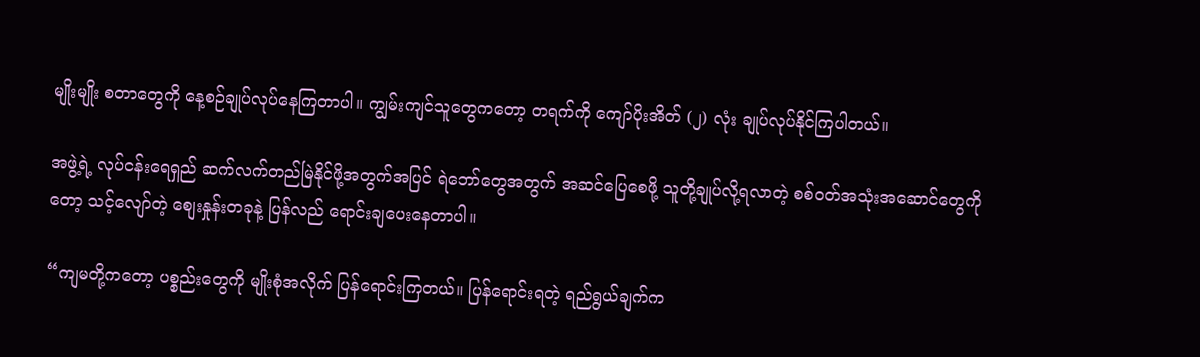မျိုးမျိုး စတာတွေကို နေ့စဉ်ချုပ်လုပ်နေကြတာပါ။ ကျွမ်းကျင်သူတွေကတော့ တရက်ကို ကျော်ပိုးအိတ် (၂) လုံး ချုပ်လုပ်နိုင်ကြပါတယ်။

အဖွဲ့ရဲ့ လုပ်ငန်းရေရှည် ဆက်လက်တည်မြဲနိုင်ဖို့အတွက်အပြင် ရဲဘော်တွေအတွက် အဆင်ပြေစေဖို့ သူတို့ချုပ်လို့ရလာတဲ့ စစ်ဝတ်အသုံးအဆောင်တွေကိုတော့ သင့်လျော်တဲ့ စျေးနှုန်းတခုနဲ့ ပြန်လည် ရောင်းချပေးနေတာပါ။

“ကျမတို့ကတော့ ပစ္စည်းတွေကို မျိုးစုံအလိုက် ပြန်ရောင်းကြတယ်။ ပြန်ရောင်းရတဲ့ ရည်ရွယ်ချက်က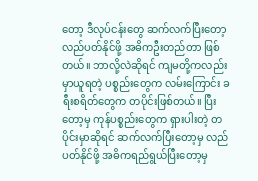တော့ ဒီလုပ်ငန်းတွေ ဆက်လက်ပြီးတော့ လည်ပတ်နိုင်ဖို့ အဓိကဦးတည်တာ ဖြစ်တယ်။ ဘာလို့လဲဆိုရင် ကျမတို့ကလည်း မှာယူရတဲ့ ပစ္စည်းတွေက လမ်းကြောင်း ခရီးစရိတ်တွေက တပိုင်းဖြစ်တယ်။ ပြီးတော့မှ ကုန်ပစ္စည်းတွေက ရှားပါးတဲ့ တပိုင်းမှာဆိုရင် ဆက်လက်ပြီးတော့မှ လည်ပတ်နိုင်ဖို့ အဓိကရည်ရွယ်ပြီးတော့မှ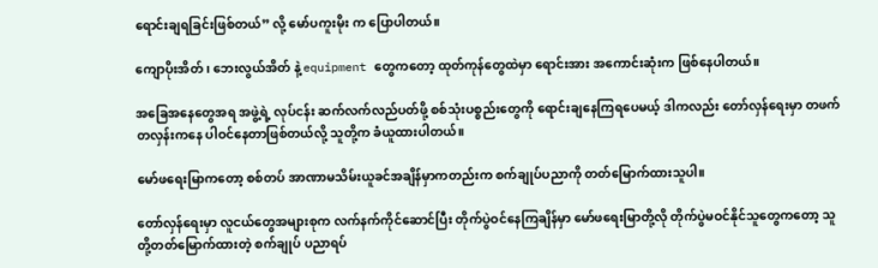ရောင်းချရခြင်းဖြစ်တယ်” လို့ မော်ပကူးမိုး က ပြောပါတယ်။

ကျောပိုးအိတ် ၊ ဘေးလွယ်အိတ် နဲ့ equipment တွေကတော့ ထုတ်ကုန်တွေထဲမှာ ရောင်းအား အကောင်းဆုံးက ဖြစ်နေပါတယ်။

အခြေအနေတွေအရ အဖွဲ့ရဲ့ လုပ်ငန်း ဆက်လက်လည်ပတ်ဖို့ စစ်သုံးပစ္စည်းတွေကို ရောင်းချနေကြရပေမယ့် ဒါကလည်း တော်လှန်ရေးမှာ တဖက်တလှန်းကနေ ပါဝင်နေတာဖြစ်တယ်လို့ သူတို့က ခံယူထားပါတယ်။

မော်ဖရေးမြာကတော့ စစ်တပ် အာဏာမသိမ်းယူခင်အချိန်မှာကတည်းက စက်ချုပ်ပညာကို တတ်မြောက်ထားသူပါ။

တော်လှန်ရေးမှာ လူငယ်တွေအများစုက လက်နက်ကိုင်ဆောင်ပြီး တိုက်ပွဲဝင်နေကြချိန်မှာ မော်ဖရေးမြာတို့လို တိုက်ပွဲမဝင်နိုင်သူတွေကတော့ သူတို့တတ်မြောက်ထားတဲ့ စက်ချုပ် ပညာရပ်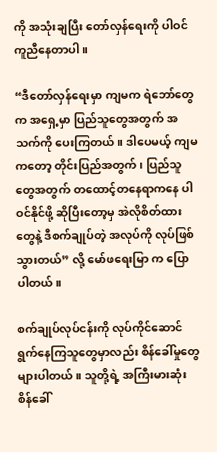ကို အသုံးချပြီး တော်လှန်ရေးကို ပါဝင်ကူညီနေတာပါ။

“ဒီတော်လှန်ရေးမှာ ကျမက ရဲဘော်တွေက အရှေ့မှာ ပြည်သူတွေအတွက် အသက်ကို ပေးကြတယ်။ ဒါပေမယ့် ကျမကတော့ တိုင်းပြည်အတွက်၊ ပြည်သူတွေအတွက် တထောင့်တနေရာကနေ ပါဝင်နိုင်ဖို့ ဆိုပြီးတော့မှ အဲလိုစိတ်ထားတွေနဲ့ ဒီစက်ချုပ်တဲ့ အလုပ်ကို လုပ်ဖြစ်သွားတယ်” လို့ မော်ဖရေးမြာ က ပြောပါတယ်။

စက်ချုပ်လုပ်ငန်းကို လုပ်ကိုင်ဆောင်ရွက်နေကြသူတွေမှာလည်း စိန်ခေါ်မှုတွေ များပါတယ်။ သူတို့ရဲ့ အကြီးမားဆုံး စိန်ခေါ်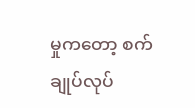မှုကတော့ စက်ချုပ်လုပ်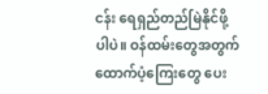ငန်း ရေရှည်တည်မြဲနိုင်ဖို့ပါပဲ။ ဝန်ထမ်းတွေအတွက် ထောက်ပံ့ကြေးတွေ ပေး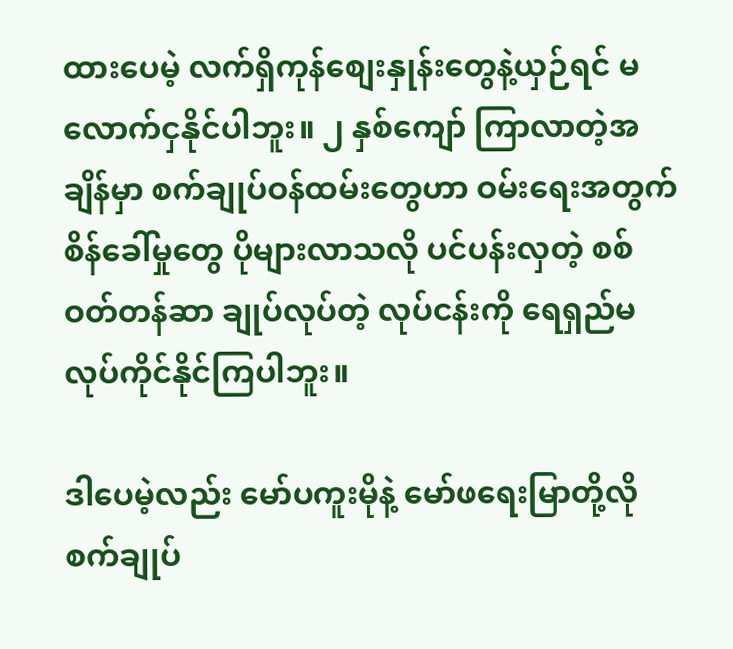ထားပေမဲ့ လက်ရှိကုန်စျေးနှုန်းတွေနဲ့ယှဉ်ရင် မလောက်ငှနိုင်ပါဘူး။ ၂ နှစ်ကျော် ကြာလာတဲ့အချိန်မှာ စက်ချုပ်ဝန်ထမ်းတွေဟာ ဝမ်းရေးအတွက် စိန်ခေါ်မှုတွေ ပိုများလာသလို ပင်ပန်းလှတဲ့ စစ်ဝတ်တန်ဆာ ချုပ်လုပ်တဲ့ လုပ်ငန်းကို ရေရှည်မလုပ်ကိုင်နိုင်ကြပါဘူး။

ဒါပေမဲ့လည်း မော်ပကူးမိုနဲ့ မော်ဖရေးမြာတို့လို စက်ချုပ်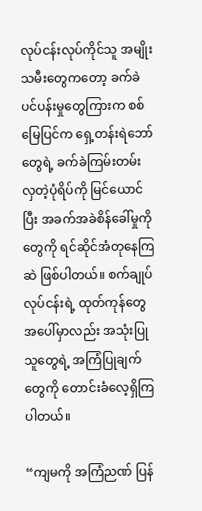လုပ်ငန်းလုပ်ကိုင်သူ အမျိုးသမီးတွေကတော့ ခက်ခဲပင်ပန်းမှုတွေကြားက စစ်မြေပြင်က ရှေ့တန်းရဲဘော်တွေရဲ့ ခက်ခဲကြမ်းတမ်းလှတဲ့ပုံရိပ်ကို မြင်ယောင်ပြီး အခက်အခဲစိန်‌ခေါ်မှုကိုတွေကို ရင်ဆိုင်အံတုနေကြဆဲ ဖြစ်ပါတယ်။ စက်ချုပ်လုပ်ငန်းရဲ့ ထုတ်ကုန်တွေအပေါ်မှာလည်း အသုံးပြုသူတွေရဲ့ အကြံပြုချက်တွေကို တောင်းခံလေ့ရှိကြပါတယ်။

“ကျမကို အကြံညဏ် ပြန်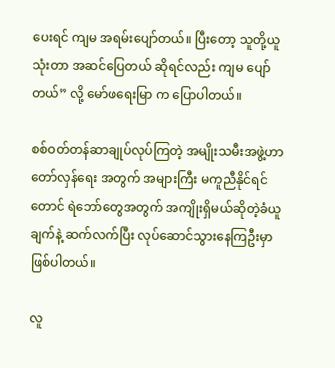ပေးရင် ကျမ အရမ်းပျော်တယ်။ ပြီးတော့ သူတို့ယူသုံးတာ အဆင်ပြေတယ် ဆိုရင်လည်း ကျမ ပျော်တယ်” လို့ မော်ဖရေးမြာ က ပြောပါတယ်။

စစ်ဝတ်တန်ဆာချုပ်လုပ်ကြတဲ့ အမျိုးသမီးအဖွဲ့ဟာ တော်လှန်ရေး အတွက် အများကြီး မကူညီနိုင်ရင်တောင် ရဲဘော်တွေအတွက် အကျိုးရှိမယ်ဆိုတဲ့ခံယူချက်နဲ့ ဆက်လက်ပြီး လုပ်ဆောင်သွားနေကြဦးမှာ ဖြစ်ပါတယ်။

လူ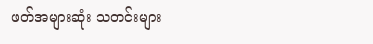ဖတ်အများဆုံး သတင်းများ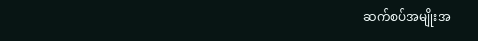ဆက်စပ်အမျိုးအ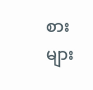စားများ